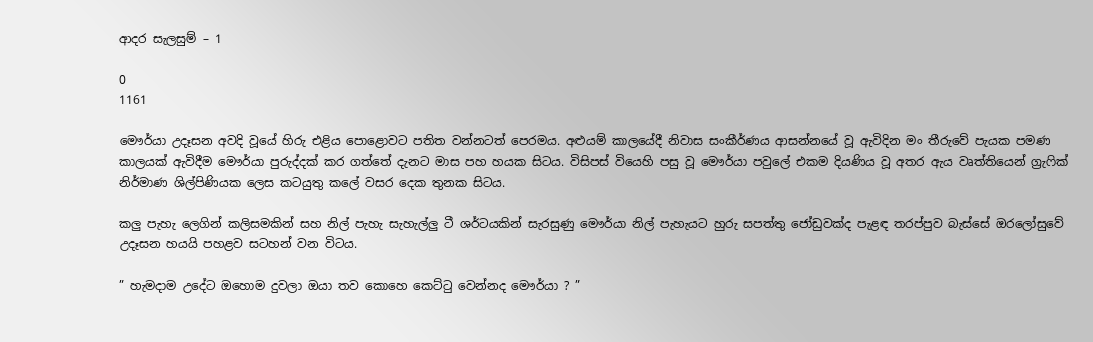ආදර සැලසුම් – 1

0
1161

මෞර්යා උදෑසන අවදි වූයේ හිරු එළිය පොළොවට පතිත වන්නටත් පෙරමය. අළුයම් කාලයේදී නිවාස සංකීර්ණය ආසන්නයේ වූ ඇවිදින මං තීරුවේ පැයක පමණ කාලයක් ඇවිදීම මෞර්යා පුරුද්දක් කර ගත්තේ දැනට මාස පහ හයක සිටය. විසිපස් වියෙහි පසු වූ මෞර්යා පවුලේ එකම දියණිය වූ අතර ඇය වෘත්තියෙන් ග්‍රැෆික් නිර්මාණ ශිල්පිණියක ලෙස කටයුතු කලේ වසර දෙක තුනක සිටය.

කලු පැහැ ලෙගින් කලිසමකින් සහ නිල් පැහැ සැහැල්ලු ටී ශර්ටයකින් සැරසුණු මෞර්යා නිල් පැහැයට හුරු සපත්තු ජෝඩුවක්ද පැළඳ තරප්පුව බැස්සේ ඔරලෝසුවේ උදෑසන හයයි පහළව සටහන් වන විටය.

” හැමදාම උදේට ඔහොම දුවලා ඔයා තව කොහෙ කෙට්ටු වෙන්නද මෞර්යා ? ”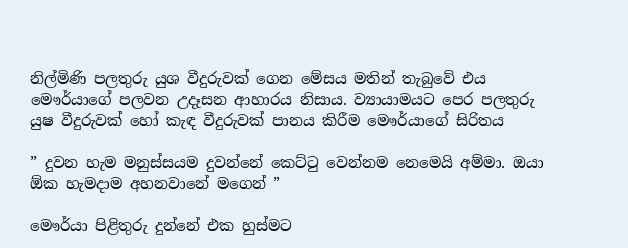නිල්මිණි පලතුරු යුශ වීදුරුවක් ගෙන මේසය මතින් තැබුවේ එය මෞර්යාගේ පලවන උදෑසන ආහාරය නිසාය. ව්‍යායාමයට පෙර පලතුරු යුෂ වීදුරුවක් හෝ කැඳ වීදුරුවක් පානය කිරීම මෞර්යාගේ සිරිතය

” දුවන හැම මනුස්සයම දුවන්නේ කෙට්ටු වෙන්නම නෙමෙයි අම්මා. ඔයා ඕක හැමදාම අහනවානේ මගෙන් ”

මෞර්යා පිළිතුරු දුන්නේ එක හුස්මට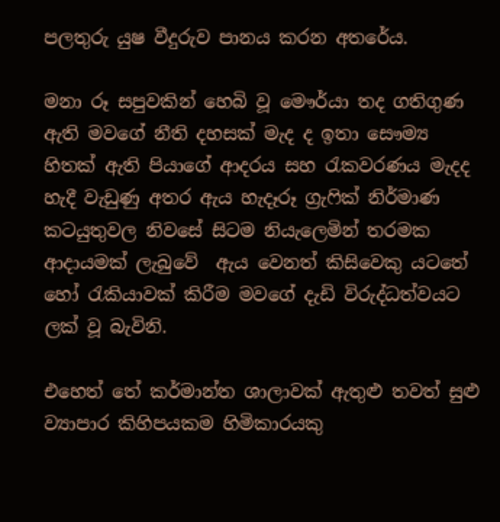පලතුරු යුෂ වීදුරුව පානය කරන අතරේය.

මනා රූ සපුවකින් හෙබි වූ මෞර්යා තද ගතිගුණ ඇති මවගේ නීති දහසක් මැද ද ඉතා සෞම්‍ය හිතක් ඇති පියාගේ ආදරය සහ රැකවරණය මැදද හැදී වැඩුණු අතර ඇය හැදෑරූ ග්‍රැෆික් නිර්මාණ කටයුතුවල නිවසේ සිටම නියැලෙමින් තරමක ආදායමක් ලැබුවේ  ඇය වෙනත් කිසිවෙකු යටතේ හෝ රැකියාවක් කිරීම මවගේ දැඩි විරුද්ධත්වයට ලක් වූ බැවිනි.

එහෙත් තේ කර්මාන්ත ශාලාවක් ඇතුළු තවත් සුළු ව්‍යාපාර කිහිපයකම හිමිකාරයකු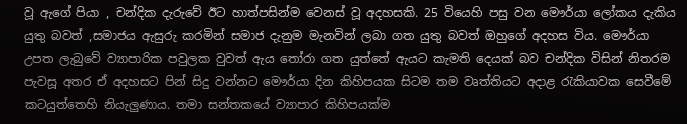වූ ඇගේ පියා , චන්දික දැරුවේ ඊට හාත්පසින්ම වෙනස් වූ අදහසකි. 25 වියෙහි පසු වන මෞර්යා ලෝකය දැකිය යුතු බවත් ,සමාජය ඇසුරු කරමින් සමාජ දැනුම මැනවින් ලබා ගත යුතු බවත් ඔහුගේ අදහස විය. මෞර්යා උපත ලැබුවේ ව්‍යාපාරික පවුලක වුවත් ඇය තෝරා ගත යුත්තේ ඇයට කැමති දෙයක් බව චන්දික විසින් නිතරම පැවසූ අතර ඒ අදහසට පින් සිදු වන්නට මෞර්යා දින කිහිපයක සිටම තම වෘත්තියට අදාළ රැකියාවක සෙවීමේ කටයුත්තෙහි නියැලුණාය. තමා සන්තකයේ ව්‍යාපාර කිහිපයක්ම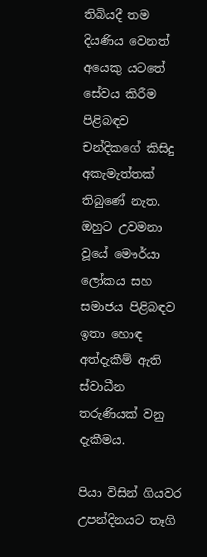තිබියදී තම දියණිය වෙනත් අයෙකු යටතේ සේවය කිරීම පිළිබඳව චන්දිකගේ කිසිදු අකැමැත්තක් තිබුණේ නැත. ඔහුට උවමනා වූයේ මෞර්යා ලෝකය සහ සමාජය පිළිබඳව ඉතා හොඳ අත්දැකීම් ඇති ස්වාධීන තරුණියක් වනු දැකීමය.

පියා විසින් ගියවර උපන්දිනයට තෑගි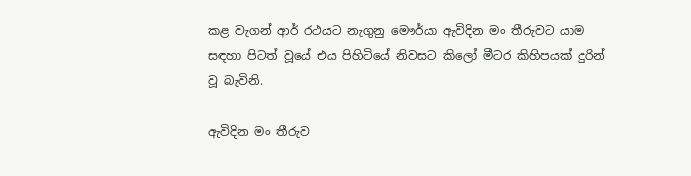කළ වැගන් ආර් රථයට නැගුනු මෞර්යා ඇවිදින මං තීරුවට යාම සඳහා පිටත් වූයේ එය පිහිටියේ නිවසට කිලෝ මීටර කිහිපයක් දුරින් වූ බැවිනි.

ඇවිදින මං තීරුව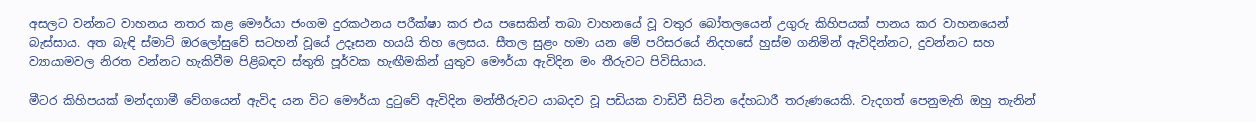අසලට වන්නට වාහනය නතර කළ මෞර්යා ජංගම දුරකථනය පරීක්ෂා කර එය පසෙකින් තබා වාහනයේ වූ වතුර බෝතලයෙන් උගුරු කිහිපයක් පානය කර වාහනයෙන් බැස්සාය. අත බැඳි ස්මාට් ඔරලෝසුවේ සටහන් වූයේ උදෑසන හයයි තිහ ලෙසය. සීතල සුළං හමා යන මේ පරිසරයේ නිදහසේ හුස්ම ගනිමින් ඇවිදින්නට, දුවන්නට සහ ව්‍යායාමවල නිරත වන්නට හැකිවීම පිළිබඳව ස්තුති පූර්වක හැඟීමකින් යුතුව මෞර්යා ඇවිදින මං තීරුවට පිවිසියාය.

මීටර කිහිපයක් මන්දගාමී වේගයෙන් ඇවිද යන විට මෞර්යා දුටුවේ ඇවිදින මන්තීරුවට යාබදව වූ පඩියක වාඩිවී සිටින දේහධාරී තරුණයෙකි. වැදගත් පෙනුමැති ඔහු තැනින්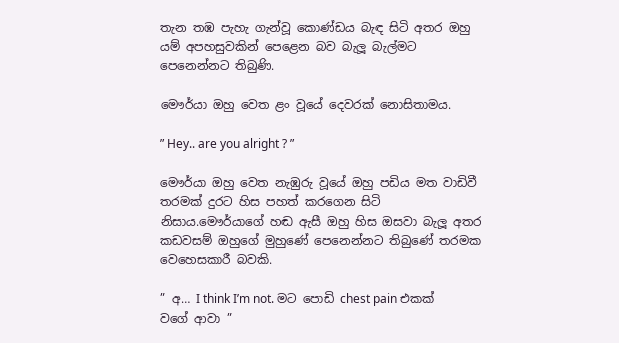තැන තඹ පැහැ ගැන්වූ කොණ්ඩය බැඳ සිටි අතර ඔහු යම් අපහසුවකින් පෙළෙන බව බැලූ බැල්මට පෙනෙන්නට තිබුණි.

මෞර්යා ඔහු වෙත ළං වූයේ දෙවරක් නොසිතාමය.

” Hey.. are you alright ? ”

මෞර්යා ඔහු වෙත නැඹුරු වූයේ ඔහු පඩිය මත වාඩිවී තරමක් දුරට හිස පහත් කරගෙන සිටි නිසාය.මෞර්යාගේ හඬ ඇසී ඔහු හිස ඔසවා බැලූ අතර කඩවසම් ඔහුගේ මුහුණේ පෙනෙන්නට තිබුණේ තරමක වෙහෙසකාරී බවකි.

” අ… I think I’m not. මට පොඩි chest pain එකක් වගේ ආවා ”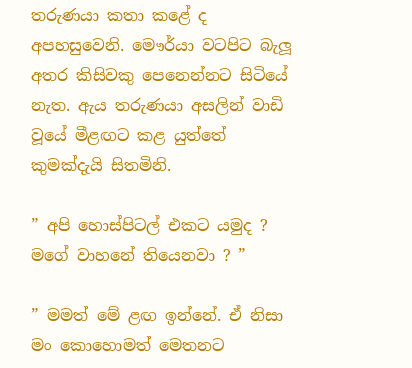තරුණයා කතා කළේ ද අපහසුවෙනි. මෞර්යා වටපිට බැලූ අතර කිසිවකු පෙනෙන්නට සිටියේ නැත. ඇය තරුණයා අසලින් වාඩි වූයේ මීළඟට කළ යුත්තේ කුමක්දැයි සිතමිනි.

” අපි හොස්පිටල් එකට යමුද ? මගේ වාහනේ තියෙනවා ? ”

” මමත් මේ ළඟ ඉන්නේ. ඒ නිසා මං කොහොමත් මෙතනට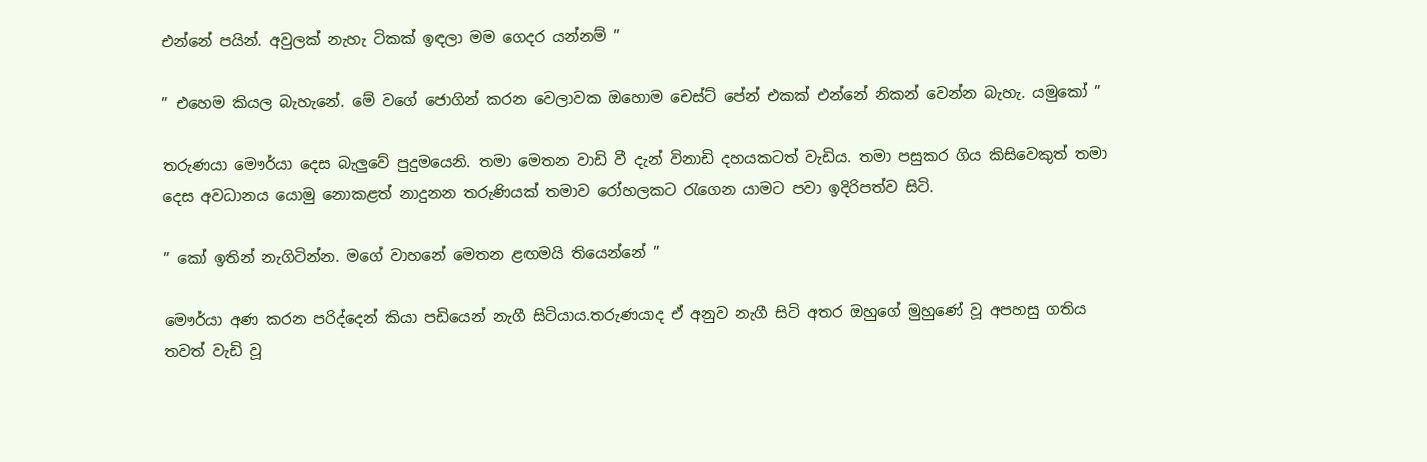එන්නේ පයින්. අවුලක් නැහැ ටිකක් ඉඳලා මම ගෙදර යන්නම් ”

” එහෙම කියල බැහැනේ. මේ වගේ ජොගින් කරන වෙලාවක ඔහොම චෙස්ට් පේන් එකක් එන්නේ නිකන් වෙන්න බැහැ. යමුකෝ ”

තරුණයා මෞර්යා දෙස බැලුවේ පුදුමයෙනි. තමා මෙතන වාඩි වී දැන් විනාඩි දහයකටත් වැඩිය. තමා පසුකර ගිය කිසිවෙකුත් තමා දෙස අවධානය යොමු නොකළත් නාදුනන තරුණියක් තමාව රෝහලකට රැගෙන යාමට පවා ඉදිරිපත්ව සිටි.

” කෝ ඉතින් නැගිටින්න. මගේ වාහනේ මෙතන ළඟමයි තියෙන්නේ ”

මෞර්යා අණ කරන පරිද්දෙන් කියා පඩියෙන් නැගී සිටියාය.තරුණයාද ඒ අනුව නැගී සිටි අතර ඔහුගේ මුහුණේ වූ අපහසු ගතිය තවත් වැඩි වූ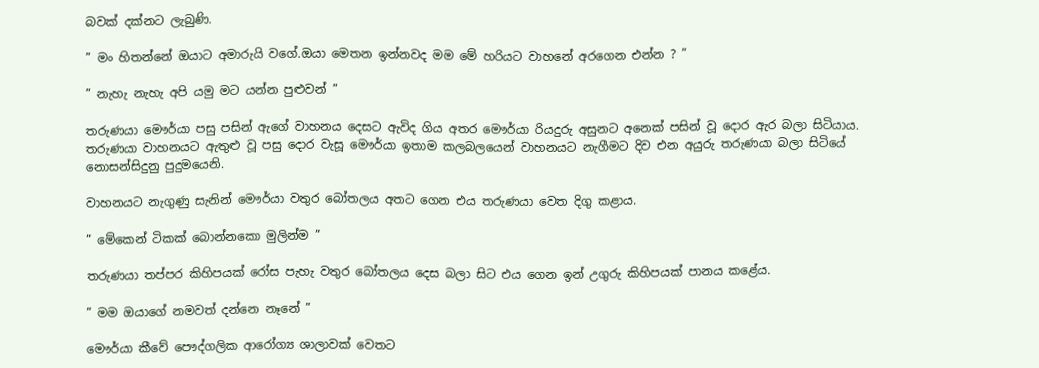බවක් දක්නට ලැබුණි.

” මං හිතන්නේ ඔයාට අමාරුයි වගේ.ඔයා මෙතන ඉන්නවද මම මේ හරියට වාහනේ අරගෙන එන්න ? ”

” නැහැ නැහැ අපි යමු මට යන්න පුළුවන් ”

තරුණයා මෞර්යා පසු පසින් ඇගේ වාහනය දෙසට ඇවිද ගිය අතර මෞර්යා රියදුරු අසුනට අනෙක් පසින් වූ දොර ඇර බලා සිටියාය. තරුණයා වාහනයට ඇතුළු වූ පසු දොර වැසූ මෞර්යා ඉතාම කලබලයෙන් වාහනයට නැගීමට දිව එන අයුරු තරුණයා බලා සිටියේ නොසන්සිදුනු පුදුමයෙනි.

වාහනයට නැගුණු සැනින් මෞර්යා වතුර බෝතලය අතට ගෙන එය තරුණයා වෙත දිගු කළාය.

” මේකෙන් ටිකක් බොන්නකො මුලින්ම ”

තරුණයා තප්පර කිහිපයක් රෝස පැහැ වතුර බෝතලය දෙස බලා සිට එය ගෙන ඉන් උගුරු කිහිපයක් පානය කළේය.

” මම ඔයාගේ නමවත් දන්නෙ නෑනේ ”

මෞර්යා කීවේ පෞද්ගලික ආරෝග්‍ය ශාලාවක් වෙතට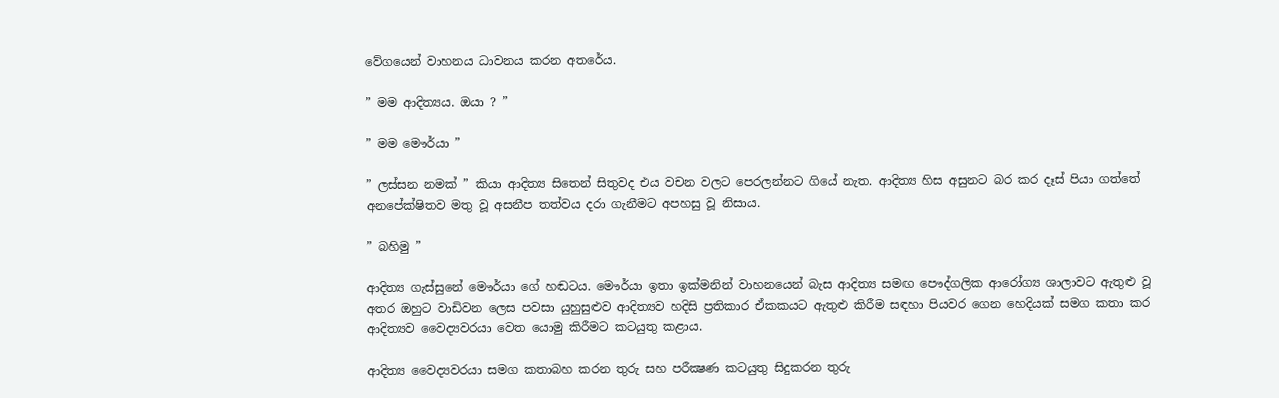වේගයෙන් වාහනය ධාවනය කරන අතරේය.

” මම ආදිත්‍යය. ඔයා ? ”

” මම මෞර්යා ”

” ලස්සන නමක් ” කියා ආදිත්‍ය සිතෙන් සිතුවද එය වචන වලට පෙරලන්නට ගියේ නැත. ආදිත්‍ය හිස අසුනට බර කර දෑස් පියා ගත්තේ අනපේක්ෂිතව මතු වූ අසනීප තත්වය දරා ගැනීමට අපහසු වූ නිසාය.

” බහිමු ”

ආදිත්‍ය ගැස්සුනේ මෞර්යා ගේ හඬටය. මෞර්යා ඉතා ඉක්මනින් වාහනයෙන් බැස ආදිත්‍ය සමඟ පෞද්ගලික ආරෝග්‍ය ශාලාවට ඇතුළු වූ අතර ඔහුට වාඩිවන ලෙස පවසා යුහුසුළුව ආදිත්‍යව හදිසි ප්‍රතිකාර ඒකකයට ඇතුළු කිරීම සඳහා පියවර ගෙන හෙදියක් සමග කතා කර ආදිත්‍යව වෛද්‍යවරයා වෙත යොමු කිරීමට කටයුතු කළාය.

ආදිත්‍ය වෛද්‍යවරයා සමග කතාබහ කරන තුරු සහ පරීක්‍ෂණ කටයුතු සිදුකරන තුරු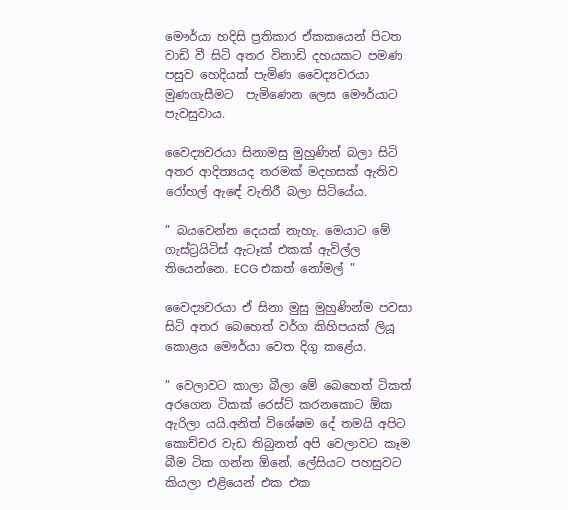මෞර්යා හදිසි ප්‍රතිකාර ඒකකයෙන් පිටත වාඩි වී සිටි අතර විනාඩි දහයකට පමණ පසුව හෙදියක් පැමිණ වෛද්‍යවරයා මුණගැසීමට  පැමිණෙන ලෙස මෞර්යාට පැවසුවාය.

වෛද්‍යවරයා සිනාමසු මුහුණින් බලා සිටි අතර ආදිත්‍යයද තරමක් මදහසක් ඇතිව රෝහල් ඇඳේ වැතිරී බලා සිටියේය.

” බයවෙන්න දෙයක් නැහැ. මෙයාට මේ ගැස්ට්‍රයිටිස් ඇටෑක් එකක් ඇවිල්ල තියෙන්නෙ. ECG එකත් නෝමල් ”

වෛද්‍යවරයා ඒ සිනා මුසු මුහුණින්ම පවසා සිටි අතර බෙහෙත් වර්ග කිහිපයක් ලියූ කොළය මෞර්යා වෙත දිගු කළේය.

” වෙලාවට කාලා බීලා මේ බෙහෙත් ටිකත් අරගෙන ටිකක් රෙස්ට් කරනකොට ඕක ඇරිලා යයි.අනිත් විශේෂම දේ තමයි අපිට කොච්චර වැඩ තිබුනත් අපි වෙලාවට කෑම බීම ටික ගන්න ඕනේ. ලේසියට පහසුවට කියලා එළියෙන් එක එක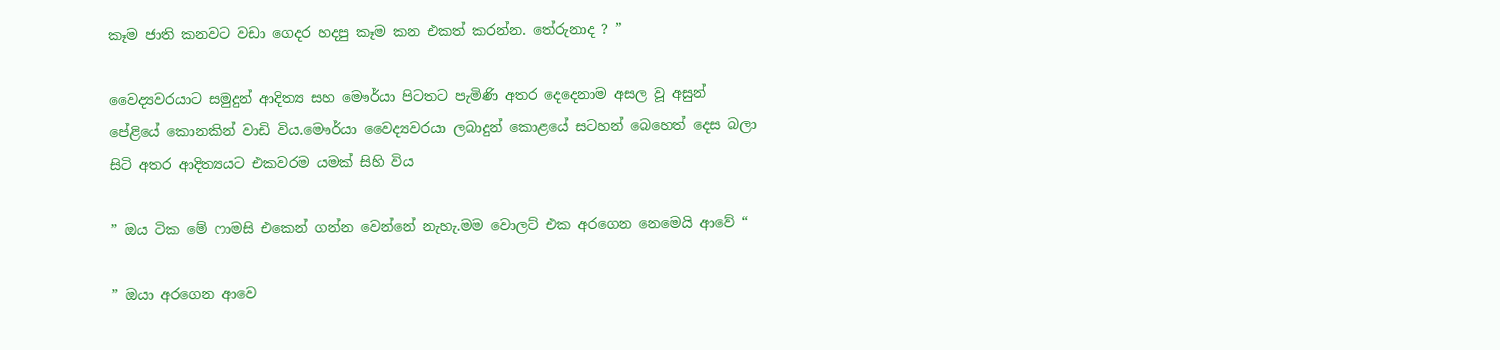කෑම ජාති කනවට වඩා ගෙදර හදපු කෑම කන එකත් කරන්න. තේරුනාද ? ”

වෛද්‍යවරයාට සමුදුන් ආදිත්‍ය සහ මෞර්යා පිටතට පැමිණි අතර දෙදෙනාම අසල වූ අසුන් පේළියේ කොනකින් වාඩි විය.මෞර්යා වෛද්‍යවරයා ලබාදුන් කොළයේ සටහන් බෙහෙත් දෙස බලා සිටි අතර ආදිත්‍යයට එකවරම යමක් සිහි විය

” ඔය ටික මේ ෆාමසි එකෙන් ගන්න වෙන්නේ නැහැ.මම වොලට් එක අරගෙන නෙමෙයි ආවේ “

” ඔයා අරගෙන ආවෙ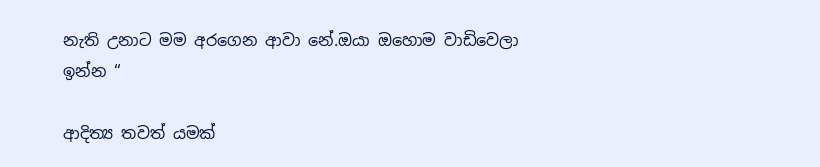නැති උනාට මම අරගෙන ආවා නේ.ඔයා ඔහොම වාඩිවෙලා ඉන්න “

ආදිත්‍ය තවත් යමක්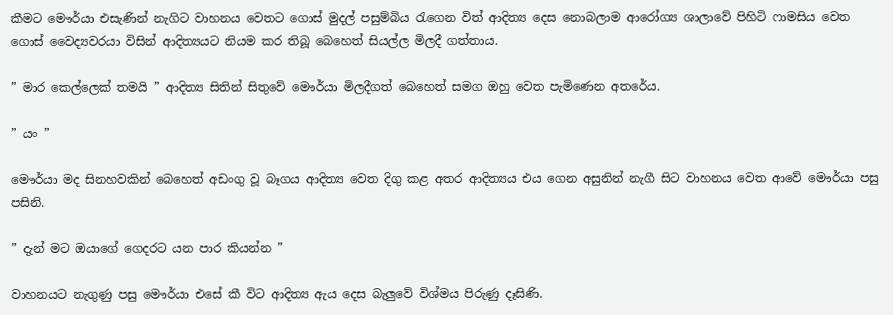කීමට මෞර්යා එසැණින් නැගිට වාහනය වෙතට ගොස් මුදල් පසුම්බිය රැගෙන විත් ආදිත්‍ය දෙස නොබලාම ආරෝග්‍ය ශාලාවේ පිහිටි ෆාමසිය වෙත ගොස් වෛද්‍යවරයා විසින් ආදිත්‍යයට නියම කර තිබූ බෙහෙත් සියල්ල මිලදී ගත්තාය.

” මාර කෙල්ලෙක් තමයි ” ආදිත්‍ය සිතින් සිතුවේ මෞර්යා මිලදීගත් බෙහෙත් සමග ඔහු වෙත පැමිණෙන අතරේය.

” යං ”

මෞර්යා මද සිනහවකින් බෙහෙත් අඩංගු වූ බෑගය ආදිත්‍ය වෙත දිගු කළ අතර ආදිත්‍යය එය ගෙන අසුනින් නැගී සිට වාහනය වෙත ආවේ මෞර්යා පසු පසිනි.

” දැන් මට ඔයාගේ ගෙදරට යන පාර කියන්න ”

වාහනයට නැගුණු පසු මෞර්යා එසේ කී විට ආදිත්‍ය ඇය දෙස බැලුවේ විශ්මය පිරුණු දෑසිණි.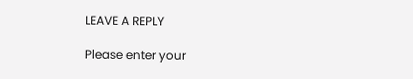LEAVE A REPLY

Please enter your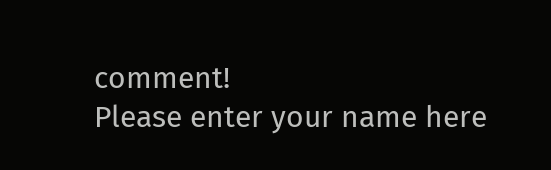comment!
Please enter your name here